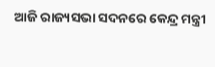ଆଜି ରାଜ୍ୟସଭା ସଦନରେ କେନ୍ଦ୍ର ମନ୍ତ୍ରୀ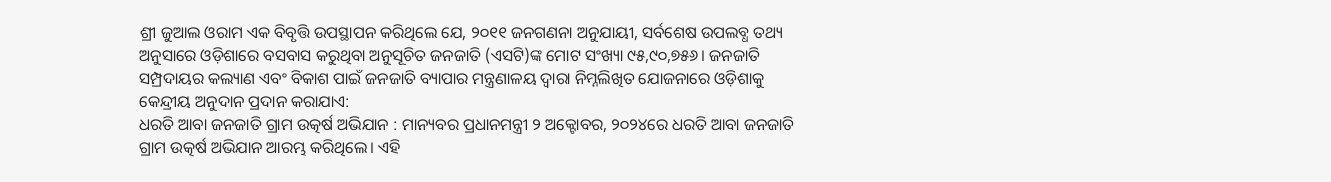ଶ୍ରୀ ଜୁଆଲ ଓରାମ ଏକ ବିବୃତ୍ତି ଉପସ୍ଥାପନ କରିଥିଲେ ଯେ, ୨୦୧୧ ଜନଗଣନା ଅନୁଯାୟୀ, ସର୍ବଶେଷ ଉପଲବ୍ଧ ତଥ୍ୟ ଅନୁସାରେ ଓଡ଼ିଶାରେ ବସବାସ କରୁଥିବା ଅନୁସୂଚିତ ଜନଜାତି (ଏସଟି)ଙ୍କ ମୋଟ ସଂଖ୍ୟା ୯୫,୯୦,୭୫୬। ଜନଜାତି ସମ୍ପ୍ରଦାୟର କଲ୍ୟାଣ ଏବଂ ବିକାଶ ପାଇଁ ଜନଜାତି ବ୍ୟାପାର ମନ୍ତ୍ରଣାଳୟ ଦ୍ୱାରା ନିମ୍ନଲିଖିତ ଯୋଜନାରେ ଓଡ଼ିଶାକୁ କେନ୍ଦ୍ରୀୟ ଅନୁଦାନ ପ୍ରଦାନ କରାଯାଏ:
ଧରତି ଆବା ଜନଜାତି ଗ୍ରାମ ଉତ୍କର୍ଷ ଅଭିଯାନ : ମାନ୍ୟବର ପ୍ରଧାନମନ୍ତ୍ରୀ ୨ ଅକ୍ଟୋବର, ୨୦୨୪ରେ ଧରତି ଆବା ଜନଜାତି ଗ୍ରାମ ଉତ୍କର୍ଷ ଅଭିଯାନ ଆରମ୍ଭ କରିଥିଲେ। ଏହି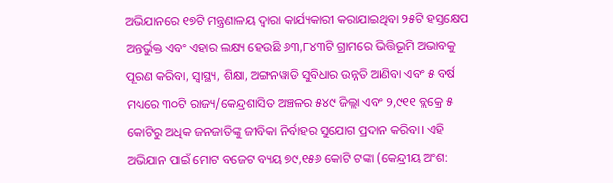ଅଭିଯାନରେ ୧୭ଟି ମନ୍ତ୍ରଣାଳୟ ଦ୍ୱାରା କାର୍ଯ୍ୟକାରୀ କରାଯାଇଥିବା ୨୫ଟି ହସ୍ତକ୍ଷେପ ଅନ୍ତର୍ଭୁକ୍ତ ଏବଂ ଏହାର ଲକ୍ଷ୍ୟ ହେଉଛି ୬୩,୮୪୩ଟି ଗ୍ରାମରେ ଭିତ୍ତିଭୂମି ଅଭାବକୁ ପୂରଣ କରିବା, ସ୍ୱାସ୍ଥ୍ୟ, ଶିକ୍ଷା, ଅଙ୍ଗନୱାଡି ସୁବିଧାର ଉନ୍ନତି ଆଣିବା ଏବଂ ୫ ବର୍ଷ ମଧ୍ୟରେ ୩୦ଟି ରାଜ୍ୟ/କେନ୍ଦ୍ରଶାସିତ ଅଞ୍ଚଳର ୫୪୯ ଜିଲ୍ଲା ଏବଂ ୨,୯୧୧ ବ୍ଲକ୍ରେ ୫ କୋଟିରୁ ଅଧିକ ଜନଜାତିଙ୍କୁ ଜୀବିକା ନିର୍ବାହର ସୁଯୋଗ ପ୍ରଦାନ କରିବା। ଏହି ଅଭିଯାନ ପାଇଁ ମୋଟ ବଜେଟ ବ୍ୟୟ ୭୯,୧୫୬ କୋଟି ଟଙ୍କା (କେନ୍ଦ୍ରୀୟ ଅଂଶ: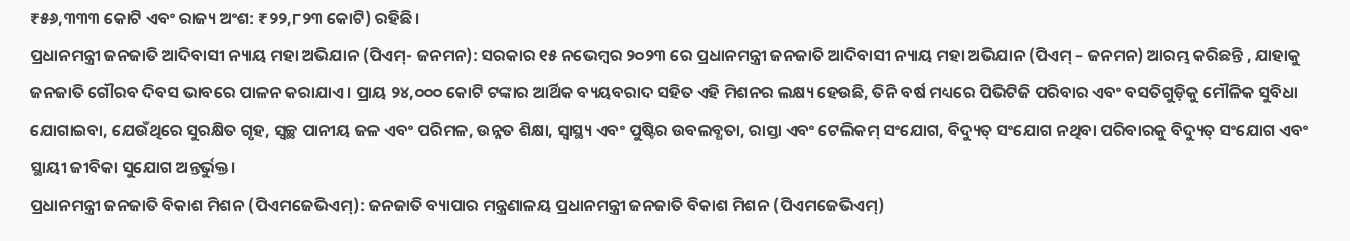₹୫୬,୩୩୩ କୋଟି ଏବଂ ରାଜ୍ୟ ଅଂଶ: ₹୨୨,୮୨୩ କୋଟି) ରହିଛି।
ପ୍ରଧାନମନ୍ତ୍ରୀ ଜନଜାତି ଆଦିବାସୀ ନ୍ୟାୟ ମହା ଅଭିଯାନ (ପିଏମ୍- ଜନମନ): ସରକାର ୧୫ ନଭେମ୍ବର ୨୦୨୩ ରେ ପ୍ରଧାନମନ୍ତ୍ରୀ ଜନଜାତି ଆଦିବାସୀ ନ୍ୟାୟ ମହା ଅଭିଯାନ (ପିଏମ୍ – ଜନମନ) ଆରମ୍ଭ କରିଛନ୍ତି , ଯାହାକୁ ଜନଜାତି ଗୌରବ ଦିବସ ଭାବରେ ପାଳନ କରାଯାଏ। ପ୍ରାୟ ୨୪,୦୦୦ କୋଟି ଟଙ୍କାର ଆର୍ଥିକ ବ୍ୟୟବରାଦ ସହିତ ଏହି ମିଶନର ଲକ୍ଷ୍ୟ ହେଉଛି, ତିନି ବର୍ଷ ମଧ୍ୟରେ ପିଭିଟିଜି ପରିବାର ଏବଂ ବସତିଗୁଡ଼ିକୁ ମୌଳିକ ସୁବିଧା ଯୋଗାଇବା, ଯେଉଁଥିରେ ସୁରକ୍ଷିତ ଗୃହ, ସ୍ୱଚ୍ଛ ପାନୀୟ ଜଳ ଏବଂ ପରିମଳ, ଉନ୍ନତ ଶିକ୍ଷା, ସ୍ୱାସ୍ଥ୍ୟ ଏବଂ ପୁଷ୍ଟିର ଉବଲବ୍ଧତା, ରାସ୍ତା ଏବଂ ଟେଲିକମ୍ ସଂଯୋଗ, ବିଦ୍ୟୁତ୍ ସଂଯୋଗ ନଥିବା ପରିବାରକୁ ବିଦ୍ୟୁତ୍ ସଂଯୋଗ ଏବଂ ସ୍ଥାୟୀ ଜୀବିକା ସୁଯୋଗ ଅନ୍ତର୍ଭୁକ୍ତ।
ପ୍ରଧାନମନ୍ତ୍ରୀ ଜନଜାତି ବିକାଶ ମିଶନ (ପିଏମଜେଭିଏମ୍): ଜନଜାତି ବ୍ୟାପାର ମନ୍ତ୍ରଣାଳୟ ପ୍ରଧାନମନ୍ତ୍ରୀ ଜନଜାତି ବିକାଶ ମିଶନ (ପିଏମଜେଭିଏମ୍)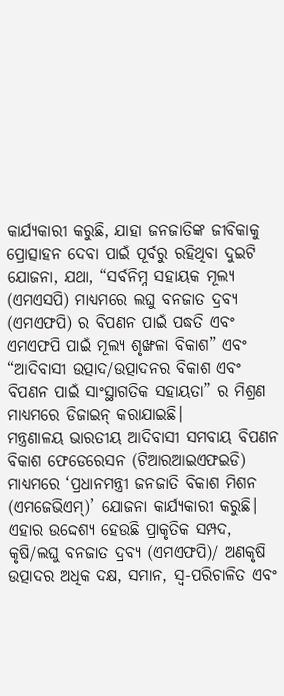କାର୍ଯ୍ୟକାରୀ କରୁଛି, ଯାହା ଜନଜାତିଙ୍କ ଜୀବିକାକୁ ପ୍ରୋତ୍ସାହନ ଦେବା ପାଇଁ ପୂର୍ବରୁ ରହିଥିବା ଦୁଇଟି ଯୋଜନା, ଯଥା, “ସର୍ବନିମ୍ନ ସହାୟକ ମୂଲ୍ୟ (ଏମଏସପି) ମାଧ୍ୟମରେ ଲଘୁ ବନଜାତ ଦ୍ରବ୍ୟ (ଏମଏଫପି) ର ବିପଣନ ପାଇଁ ପଦ୍ଧତି ଏବଂ ଏମଏଫପି ପାଇଁ ମୂଲ୍ୟ ଶୃଙ୍ଖଳା ବିକାଶ” ଏବଂ “ଆଦିବାସୀ ଉତ୍ପାଦ/ଉତ୍ପାଦନର ବିକାଶ ଏବଂ ବିପଣନ ପାଇଁ ସାଂସ୍ଥାଗତିକ ସହାୟତା” ର ମିଶ୍ରଣ ମାଧ୍ୟମରେ ଡିଜାଇନ୍ କରାଯାଇଛି।
ମନ୍ତ୍ରଣାଳୟ ଭାରତୀୟ ଆଦିବାସୀ ସମବାୟ ବିପଣନ ବିକାଶ ଫେଡେରେସନ (ଟିଆରଆଇଏଫଇଡି) ମାଧ୍ୟମରେ ‘ପ୍ରଧାନମନ୍ତ୍ରୀ ଜନଜାତି ବିକାଶ ମିଶନ (ଏମଜେଭିଏମ୍)’ ଯୋଜନା କାର୍ଯ୍ୟକାରୀ କରୁଛି। ଏହାର ଉଦ୍ଦେଶ୍ୟ ହେଉଛି ପ୍ରାକୃତିକ ସମ୍ପଦ, କୃଷି/ଲଘୁ ବନଜାତ ଦ୍ରବ୍ୟ (ଏମଏଫପି)/ ଅଣକୃଷି ଉତ୍ପାଦର ଅଧିକ ଦକ୍ଷ, ସମାନ, ସ୍ୱ-ପରିଚାଳିତ ଏବଂ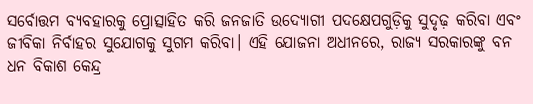ସର୍ବୋତ୍ତମ ବ୍ୟବହାରକୁ ପ୍ରୋତ୍ସାହିତ କରି ଜନଜାତି ଉଦ୍ୟୋଗୀ ପଦକ୍ଷେପଗୁଡ଼ିକୁ ସୁଦୃଢ଼ କରିବା ଏବଂ ଜୀବିକା ନିର୍ବାହର ସୁଯୋଗକୁ ସୁଗମ କରିବା। ଏହି ଯୋଜନା ଅଧୀନରେ, ରାଜ୍ୟ ସରକାରଙ୍କୁ ବନ ଧନ ବିକାଶ କେନ୍ଦ୍ର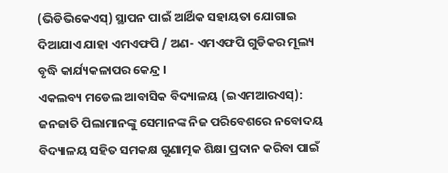(ଭିଡିଭିକେଏସ୍) ସ୍ଥାପନ ପାଇଁ ଆର୍ଥିକ ସହାୟତା ଯୋଗାଇ ଦିଆଯାଏ ଯାହା ଏମଏଫପି / ଅଣ- ଏମଏଫପି ଗୁଡିକର ମୂଲ୍ୟ ବୃଦ୍ଧି କାର୍ଯ୍ୟକଳାପର କେନ୍ଦ୍ର ।
ଏକଲବ୍ୟ ମଡେଲ ଆବାସିକ ବିଦ୍ୟାଳୟ (ଇଏମଆରଏସ୍): ଜନଜାତି ପିଲାମାନଙ୍କୁ ସେମାନଙ୍କ ନିଜ ପରିବେଶରେ ନବୋଦୟ ବିଦ୍ୟାଳୟ ସହିତ ସମକକ୍ଷ ଗୁଣାତ୍ମକ ଶିକ୍ଷା ପ୍ରଦାନ କରିବା ପାଇଁ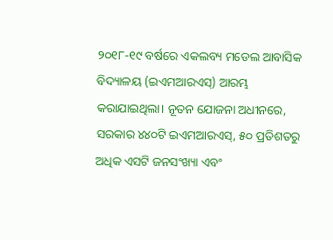୨୦୧୮-୧୯ ବର୍ଷରେ ଏକଲବ୍ୟ ମଡେଲ ଆବାସିକ ବିଦ୍ୟାଳୟ (ଇଏମଆରଏସ୍) ଆରମ୍ଭ କରାଯାଇଥିଲା। ନୂତନ ଯୋଜନା ଅଧୀନରେ, ସରକାର ୪୪୦ଟି ଇଏମଆରଏସ୍, ୫୦ ପ୍ରତିଶତରୁ ଅଧିକ ଏସଟି ଜନସଂଖ୍ୟା ଏବଂ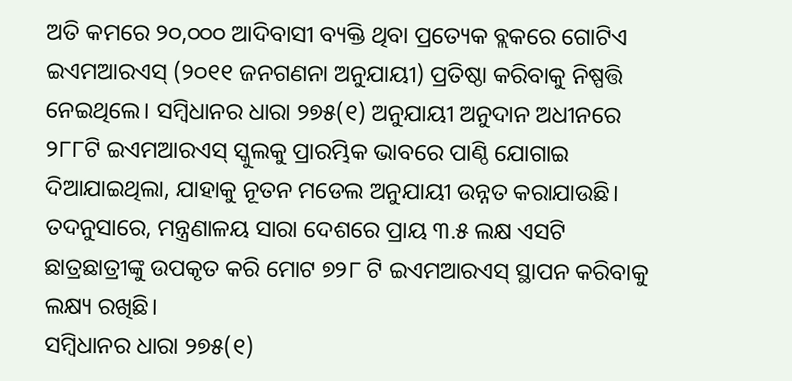ଅତି କମରେ ୨୦,୦୦୦ ଆଦିବାସୀ ବ୍ୟକ୍ତି ଥିବା ପ୍ରତ୍ୟେକ ବ୍ଲକରେ ଗୋଟିଏ ଇଏମଆରଏସ୍ (୨୦୧୧ ଜନଗଣନା ଅନୁଯାୟୀ) ପ୍ରତିଷ୍ଠା କରିବାକୁ ନିଷ୍ପତ୍ତି ନେଇଥିଲେ। ସମ୍ବିଧାନର ଧାରା ୨୭୫(୧) ଅନୁଯାୟୀ ଅନୁଦାନ ଅଧୀନରେ ୨୮୮ଟି ଇଏମଆରଏସ୍ ସ୍କୁଲକୁ ପ୍ରାରମ୍ଭିକ ଭାବରେ ପାଣ୍ଠି ଯୋଗାଇ ଦିଆଯାଇଥିଲା, ଯାହାକୁ ନୂତନ ମଡେଲ ଅନୁଯାୟୀ ଉନ୍ନତ କରାଯାଉଛି। ତଦନୁସାରେ, ମନ୍ତ୍ରଣାଳୟ ସାରା ଦେଶରେ ପ୍ରାୟ ୩.୫ ଲକ୍ଷ ଏସଟି ଛାତ୍ରଛାତ୍ରୀଙ୍କୁ ଉପକୃତ କରି ମୋଟ ୭୨୮ ଟି ଇଏମଆରଏସ୍ ସ୍ଥାପନ କରିବାକୁ ଲକ୍ଷ୍ୟ ରଖିଛି।
ସମ୍ବିଧାନର ଧାରା ୨୭୫(୧)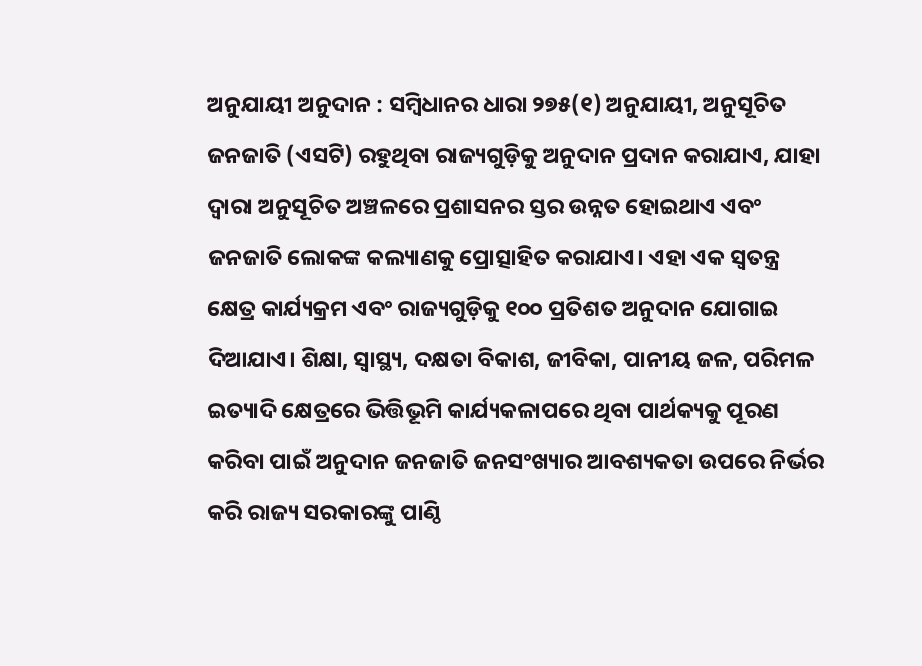ଅନୁଯାୟୀ ଅନୁଦାନ : ସମ୍ବିଧାନର ଧାରା ୨୭୫(୧) ଅନୁଯାୟୀ, ଅନୁସୂଚିତ ଜନଜାତି (ଏସଟି) ରହୁଥିବା ରାଜ୍ୟଗୁଡ଼ିକୁ ଅନୁଦାନ ପ୍ରଦାନ କରାଯାଏ, ଯାହା ଦ୍ୱାରା ଅନୁସୂଚିତ ଅଞ୍ଚଳରେ ପ୍ରଶାସନର ସ୍ତର ଉନ୍ନତ ହୋଇଥାଏ ଏବଂ ଜନଜାତି ଲୋକଙ୍କ କଲ୍ୟାଣକୁ ପ୍ରୋତ୍ସାହିତ କରାଯାଏ। ଏହା ଏକ ସ୍ୱତନ୍ତ୍ର କ୍ଷେତ୍ର କାର୍ଯ୍ୟକ୍ରମ ଏବଂ ରାଜ୍ୟଗୁଡ଼ିକୁ ୧୦୦ ପ୍ରତିଶତ ଅନୁଦାନ ଯୋଗାଇ ଦିଆଯାଏ। ଶିକ୍ଷା, ସ୍ୱାସ୍ଥ୍ୟ, ଦକ୍ଷତା ବିକାଶ, ଜୀବିକା, ପାନୀୟ ଜଳ, ପରିମଳ ଇତ୍ୟାଦି କ୍ଷେତ୍ରରେ ଭିତ୍ତିଭୂମି କାର୍ଯ୍ୟକଳାପରେ ଥିବା ପାର୍ଥକ୍ୟକୁ ପୂରଣ କରିବା ପାଇଁ ଅନୁଦାନ ଜନଜାତି ଜନସଂଖ୍ୟାର ଆବଶ୍ୟକତା ଉପରେ ନିର୍ଭର କରି ରାଜ୍ୟ ସରକାରଙ୍କୁ ପାଣ୍ଠି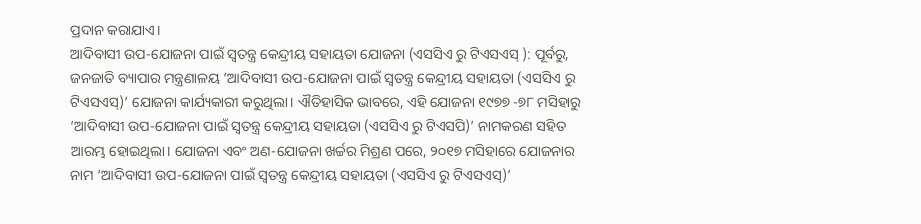ପ୍ରଦାନ କରାଯାଏ।
ଆଦିବାସୀ ଉପ-ଯୋଜନା ପାଇଁ ସ୍ୱତନ୍ତ୍ର କେନ୍ଦ୍ରୀୟ ସହାୟତା ଯୋଜନା (ଏସସିଏ ରୁ ଟିଏସଏସ୍ ): ପୂର୍ବରୁ, ଜନଜାତି ବ୍ୟାପାର ମନ୍ତ୍ରଣାଳୟ ‘ଆଦିବାସୀ ଉପ-ଯୋଜନା ପାଇଁ ସ୍ୱତନ୍ତ୍ର କେନ୍ଦ୍ରୀୟ ସହାୟତା (ଏସସିଏ ରୁ ଟିଏସଏସ୍)’ ଯୋଜନା କାର୍ଯ୍ୟକାରୀ କରୁଥିଲା। ଐତିହାସିକ ଭାବରେ, ଏହି ଯୋଜନା ୧୯୭୭ -୭୮ ମସିହାରୁ ‘ଆଦିବାସୀ ଉପ-ଯୋଜନା ପାଇଁ ସ୍ୱତନ୍ତ୍ର କେନ୍ଦ୍ରୀୟ ସହାୟତା (ଏସସିଏ ରୁ ଟିଏସପି)’ ନାମକରଣ ସହିତ ଆରମ୍ଭ ହୋଇଥିଲା। ଯୋଜନା ଏବଂ ଅଣ-ଯୋଜନା ଖର୍ଚ୍ଚର ମିଶ୍ରଣ ପରେ, ୨୦୧୭ ମସିହାରେ ଯୋଜନାର ନାମ ‘ଆଦିବାସୀ ଉପ-ଯୋଜନା ପାଇଁ ସ୍ୱତନ୍ତ୍ର କେନ୍ଦ୍ରୀୟ ସହାୟତା (ଏସସିଏ ରୁ ଟିଏସଏସ୍)’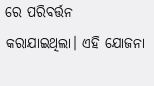ରେ ପରିବର୍ତ୍ତନ କରାଯାଇଥିଲା। ଏହି ଯୋଜନା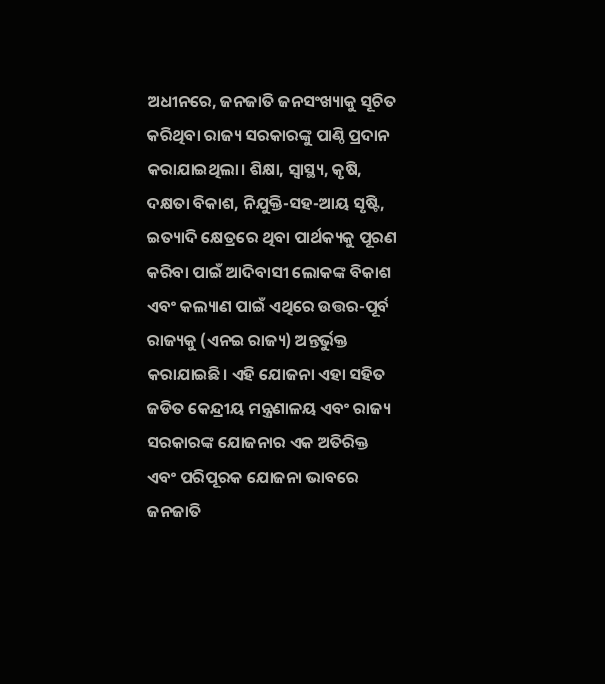ଅଧୀନରେ, ଜନଜାତି ଜନସଂଖ୍ୟାକୁ ସୂଚିତ କରିଥିବା ରାଜ୍ୟ ସରକାରଙ୍କୁ ପାଣ୍ଠି ପ୍ରଦାନ କରାଯାଇଥିଲା। ଶିକ୍ଷା, ସ୍ୱାସ୍ଥ୍ୟ, କୃଷି, ଦକ୍ଷତା ବିକାଶ, ନିଯୁକ୍ତି-ସହ-ଆୟ ସୃଷ୍ଟି, ଇତ୍ୟାଦି କ୍ଷେତ୍ରରେ ଥିବା ପାର୍ଥକ୍ୟକୁ ପୂରଣ କରିବା ପାଇଁ ଆଦିବାସୀ ଲୋକଙ୍କ ବିକାଶ ଏବଂ କଲ୍ୟାଣ ପାଇଁ ଏଥିରେ ଉତ୍ତର-ପୂର୍ବ ରାଜ୍ୟକୁ (ଏନଇ ରାଜ୍ୟ) ଅନ୍ତର୍ଭୁକ୍ତ କରାଯାଇଛି। ଏହି ଯୋଜନା ଏହା ସହିତ ଜଡିତ କେନ୍ଦ୍ରୀୟ ମନ୍ତ୍ରଣାଳୟ ଏବଂ ରାଜ୍ୟ ସରକାରଙ୍କ ଯୋଜନାର ଏକ ଅତିରିକ୍ତ ଏବଂ ପରିପୂରକ ଯୋଜନା ଭାବରେ ଜନଜାତି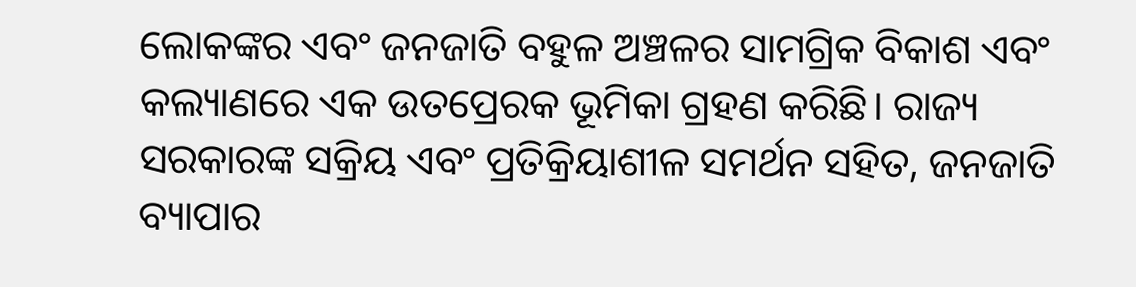ଲୋକଙ୍କର ଏବଂ ଜନଜାତି ବହୁଳ ଅଞ୍ଚଳର ସାମଗ୍ରିକ ବିକାଶ ଏବଂ କଲ୍ୟାଣରେ ଏକ ଉତପ୍ରେରକ ଭୂମିକା ଗ୍ରହଣ କରିଛି। ରାଜ୍ୟ ସରକାରଙ୍କ ସକ୍ରିୟ ଏବଂ ପ୍ରତିକ୍ରିୟାଶୀଳ ସମର୍ଥନ ସହିତ, ଜନଜାତି ବ୍ୟାପାର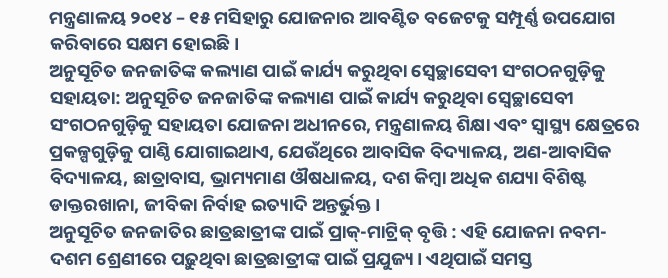ମନ୍ତ୍ରଣାଳୟ ୨୦୧୪ – ୧୫ ମସିହାରୁ ଯୋଜନାର ଆବଣ୍ଟିତ ବଜେଟକୁ ସମ୍ପୂର୍ଣ୍ଣ ଉପଯୋଗ କରିବାରେ ସକ୍ଷମ ହୋଇଛି।
ଅନୁସୂଚିତ ଜନଜାତିଙ୍କ କଲ୍ୟାଣ ପାଇଁ କାର୍ଯ୍ୟ କରୁଥିବା ସ୍ୱେଚ୍ଛାସେବୀ ସଂଗଠନଗୁଡ଼ିକୁ ସହାୟତା: ଅନୁସୂଚିତ ଜନଜାତିଙ୍କ କଲ୍ୟାଣ ପାଇଁ କାର୍ଯ୍ୟ କରୁଥିବା ସ୍ୱେଚ୍ଛାସେବୀ ସଂଗଠନଗୁଡ଼ିକୁ ସହାୟତା ଯୋଜନା ଅଧୀନରେ, ମନ୍ତ୍ରଣାଳୟ ଶିକ୍ଷା ଏବଂ ସ୍ୱାସ୍ଥ୍ୟ କ୍ଷେତ୍ରରେ ପ୍ରକଳ୍ପଗୁଡ଼ିକୁ ପାଣ୍ଠି ଯୋଗାଇଥାଏ, ଯେଉଁଥିରେ ଆବାସିକ ବିଦ୍ୟାଳୟ, ଅଣ-ଆବାସିକ ବିଦ୍ୟାଳୟ, ଛାତ୍ରାବାସ, ଭ୍ରାମ୍ୟମାଣ ଔଷଧାଳୟ, ଦଶ କିମ୍ବା ଅଧିକ ଶଯ୍ୟା ବିଶିଷ୍ଟ ଡାକ୍ତରଖାନା, ଜୀବିକା ନିର୍ବାହ ଇତ୍ୟାଦି ଅନ୍ତର୍ଭୁକ୍ତ।
ଅନୁସୂଚିତ ଜନଜାତିର ଛାତ୍ରଛାତ୍ରୀଙ୍କ ପାଇଁ ପ୍ରାକ୍-ମାଟ୍ରିକ୍ ବୃତ୍ତି : ଏହି ଯୋଜନା ନବମ- ଦଶମ ଶ୍ରେଣୀରେ ପଢ଼ୁଥିବା ଛାତ୍ରଛାତ୍ରୀଙ୍କ ପାଇଁ ପ୍ରଯୁଜ୍ୟ। ଏଥିପାଇଁ ସମସ୍ତ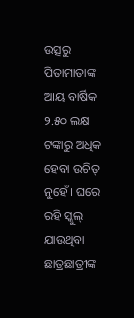ଉତ୍ସରୁ ପିତାମାତାଙ୍କ ଆୟ ବାର୍ଷିକ ୨.୫୦ ଲକ୍ଷ ଟଙ୍କାରୁ ଅଧିକ ହେବା ଉଚିତ୍ ନୁହେଁ। ଘରେ ରହି ସ୍କୁଲ୍ ଯାଉଥିବା ଛାତ୍ରଛାତ୍ରୀଙ୍କ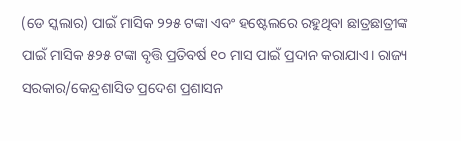(ଡେ ସ୍କଲାର) ପାଇଁ ମାସିକ ୨୨୫ ଟଙ୍କା ଏବଂ ହଷ୍ଟେଲରେ ରହୁଥିବା ଛାତ୍ରଛାତ୍ରୀଙ୍କ ପାଇଁ ମାସିକ ୫୨୫ ଟଙ୍କା ବୃତ୍ତି ପ୍ରତିବର୍ଷ ୧୦ ମାସ ପାଇଁ ପ୍ରଦାନ କରାଯାଏ। ରାଜ୍ୟ ସରକାର/କେନ୍ଦ୍ରଶାସିତ ପ୍ରଦେଶ ପ୍ରଶାସନ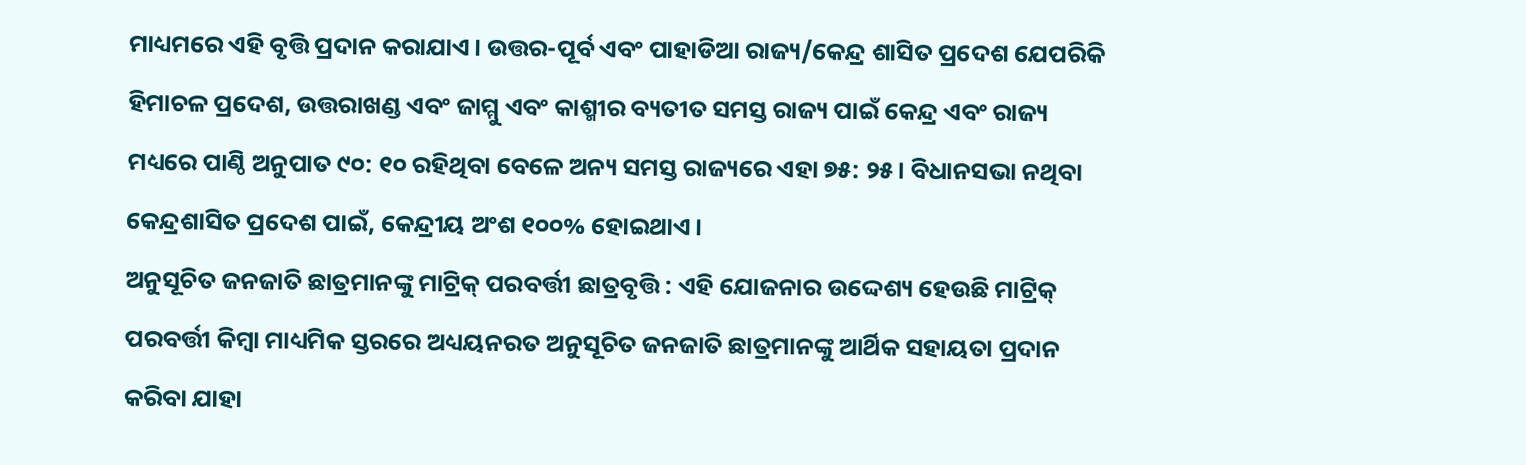ମାଧ୍ୟମରେ ଏହି ବୃତ୍ତି ପ୍ରଦାନ କରାଯାଏ। ଉତ୍ତର-ପୂର୍ବ ଏବଂ ପାହାଡିଆ ରାଜ୍ୟ/କେନ୍ଦ୍ର ଶାସିତ ପ୍ରଦେଶ ଯେପରିକି ହିମାଚଳ ପ୍ରଦେଶ, ଉତ୍ତରାଖଣ୍ଡ ଏବଂ ଜାମ୍ମୁ ଏବଂ କାଶ୍ମୀର ବ୍ୟତୀତ ସମସ୍ତ ରାଜ୍ୟ ପାଇଁ କେନ୍ଦ୍ର ଏବଂ ରାଜ୍ୟ ମଧ୍ୟରେ ପାଣ୍ଠି ଅନୁପାତ ୯୦: ୧୦ ରହିଥିବା ବେଳେ ଅନ୍ୟ ସମସ୍ତ ରାଜ୍ୟରେ ଏହା ୭୫: ୨୫। ବିଧାନସଭା ନଥିବା କେନ୍ଦ୍ରଶାସିତ ପ୍ରଦେଶ ପାଇଁ, କେନ୍ଦ୍ରୀୟ ଅଂଶ ୧୦୦% ହୋଇଥାଏ।
ଅନୁସୂଚିତ ଜନଜାତି ଛାତ୍ରମାନଙ୍କୁ ମାଟ୍ରିକ୍ ପରବର୍ତ୍ତୀ ଛାତ୍ରବୃତ୍ତି : ଏହି ଯୋଜନାର ଉଦ୍ଦେଶ୍ୟ ହେଉଛି ମାଟ୍ରିକ୍ ପରବର୍ତ୍ତୀ କିମ୍ବା ମାଧ୍ୟମିକ ସ୍ତରରେ ଅଧ୍ୟୟନରତ ଅନୁସୂଚିତ ଜନଜାତି ଛାତ୍ରମାନଙ୍କୁ ଆର୍ଥିକ ସହାୟତା ପ୍ରଦାନ କରିବା ଯାହା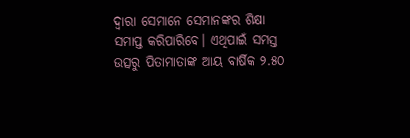ଦ୍ୱାରା ସେମାନେ ସେମାନଙ୍କର ଶିକ୍ଷା ସମାପ୍ତ କରିପାରିବେ। ଏଥିପାଇଁ ସମସ୍ତ ଉତ୍ସରୁ ପିତାମାତାଙ୍କ ଆୟ ବାର୍ଷିକ ୨.୫୦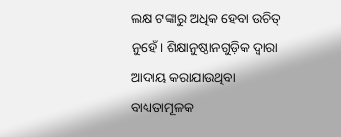ଲକ୍ଷ ଟଙ୍କାରୁ ଅଧିକ ହେବା ଉଚିତ୍ ନୁହେଁ। ଶିକ୍ଷାନୁଷ୍ଠାନଗୁଡ଼ିକ ଦ୍ୱାରା ଆଦାୟ କରାଯାଉଥିବା ବାଧ୍ୟତାମୂଳକ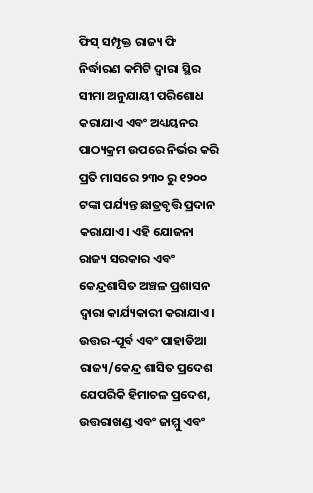ଫିସ୍ ସମ୍ପୃକ୍ତ ରାଜ୍ୟ ଫି ନିର୍ଦ୍ଧାରଣ କମିଟି ଦ୍ୱାରା ସ୍ଥିର ସୀମା ଅନୁଯାୟୀ ପରିଶୋଧ କରାଯାଏ ଏବଂ ଅଧ୍ୟୟନର ପାଠ୍ୟକ୍ରମ ଉପରେ ନିର୍ଭର କରି ପ୍ରତି ମାସରେ ୨୩୦ ରୁ ୧୨୦୦ ଟଙ୍କା ପର୍ଯ୍ୟନ୍ତ ଛାତ୍ରବୃତ୍ତି ପ୍ରଦାନ କରାଯାଏ। ଏହି ଯୋଜନା ରାଜ୍ୟ ସରକାର ଏବଂ କେନ୍ଦ୍ରଶାସିତ ଅଞ୍ଚଳ ପ୍ରଶାସନ ଦ୍ୱାରା କାର୍ଯ୍ୟକାରୀ କରାଯାଏ। ଉତ୍ତର-ପୂର୍ବ ଏବଂ ପାହାଡିଆ ରାଜ୍ୟ/କେନ୍ଦ୍ର ଶାସିତ ପ୍ରଦେଶ ଯେପରିକି ହିମାଚଳ ପ୍ରଦେଶ, ଉତ୍ତରାଖଣ୍ଡ ଏବଂ ଜାମ୍ମୁ ଏବଂ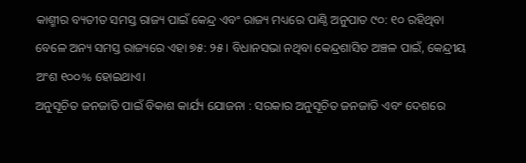କାଶ୍ମୀର ବ୍ୟତୀତ ସମସ୍ତ ରାଜ୍ୟ ପାଇଁ କେନ୍ଦ୍ର ଏବଂ ରାଜ୍ୟ ମଧ୍ୟରେ ପାଣ୍ଠି ଅନୁପାତ ୯୦: ୧୦ ରହିଥିବା ବେଳେ ଅନ୍ୟ ସମସ୍ତ ରାଜ୍ୟରେ ଏହା ୭୫: ୨୫। ବିଧାନସଭା ନଥିବା କେନ୍ଦ୍ରଶାସିତ ଅଞ୍ଚଳ ପାଇଁ, କେନ୍ଦ୍ରୀୟ ଅଂଶ ୧୦୦% ହୋଇଥାଏ।
ଅନୁସୂଚିତ ଜନଜାତି ପାଇଁ ବିକାଶ କାର୍ଯ୍ୟ ଯୋଜନା : ସରକାର ଅନୁସୂଚିତ ଜନଜାତି ଏବଂ ଦେଶରେ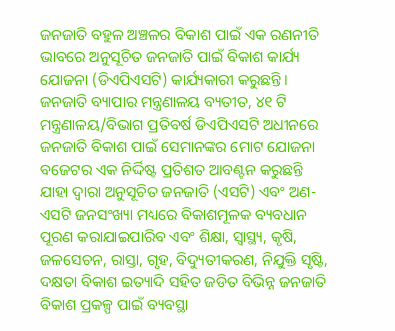ଜନଜାତି ବହୁଳ ଅଞ୍ଚଳର ବିକାଶ ପାଇଁ ଏକ ରଣନୀତି ଭାବରେ ଅନୁସୂଚିତ ଜନଜାତି ପାଇଁ ବିକାଶ କାର୍ଯ୍ୟ ଯୋଜନା (ଡିଏପିଏସଟି) କାର୍ଯ୍ୟକାରୀ କରୁଛନ୍ତି। ଜନଜାତି ବ୍ୟାପାର ମନ୍ତ୍ରଣାଳୟ ବ୍ୟତୀତ, ୪୧ ଟି ମନ୍ତ୍ରଣାଳୟ/ବିଭାଗ ପ୍ରତିବର୍ଷ ଡିଏପିଏସଟି ଅଧୀନରେ ଜନଜାତି ବିକାଶ ପାଇଁ ସେମାନଙ୍କର ମୋଟ ଯୋଜନା ବଜେଟର ଏକ ନିର୍ଦ୍ଦିଷ୍ଟ ପ୍ରତିଶତ ଆବଣ୍ଟନ କରୁଛନ୍ତି ଯାହା ଦ୍ୱାରା ଅନୁସୂଚିତ ଜନଜାତି (ଏସଟି) ଏବଂ ଅଣ-ଏସଟି ଜନସଂଖ୍ୟା ମଧ୍ୟରେ ବିକାଶମୂଳକ ବ୍ୟବଧାନ ପୂରଣ କରାଯାଇପାରିବ ଏବଂ ଶିକ୍ଷା, ସ୍ୱାସ୍ଥ୍ୟ, କୃଷି, ଜଳସେଚନ, ରାସ୍ତା, ଗୃହ, ବିଦ୍ୟୁତୀକରଣ, ନିଯୁକ୍ତି ସୃଷ୍ଟି, ଦକ୍ଷତା ବିକାଶ ଇତ୍ୟାଦି ସହିତ ଜଡିତ ବିଭିନ୍ନ ଜନଜାତି ବିକାଶ ପ୍ରକଳ୍ପ ପାଇଁ ବ୍ୟବସ୍ଥା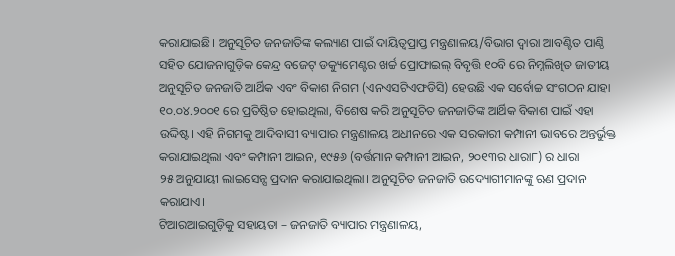କରାଯାଇଛି। ଅନୁସୂଚିତ ଜନଜାତିଙ୍କ କଲ୍ୟାଣ ପାଇଁ ଦାୟିତ୍ୱପ୍ରାପ୍ତ ମନ୍ତ୍ରଣାଳୟ/ବିଭାଗ ଦ୍ୱାରା ଆବଣ୍ଟିତ ପାଣ୍ଠି ସହିତ ଯୋଜନାଗୁଡ଼ିକ କେନ୍ଦ୍ର ବଜେଟ୍ ଡକ୍ୟୁମେଣ୍ଟର ଖର୍ଚ୍ଚ ପ୍ରୋଫାଇଲ୍ ବିବୃତ୍ତି ୧୦ବି ରେ ନିମ୍ନଲିଖିତ ଜାତୀୟ ଅନୁସୂଚିତ ଜନଜାତି ଆର୍ଥିକ ଏବଂ ବିକାଶ ନିଗମ (ଏନଏସଟିଏଫଡିସି) ହେଉଛି ଏକ ସର୍ବୋଚ୍ଚ ସଂଗଠନ ଯାହା ୧୦.୦୪.୨୦୦୧ ରେ ପ୍ରତିଷ୍ଠିତ ହୋଇଥିଲା, ବିଶେଷ କରି ଅନୁସୂଚିତ ଜନଜାତିଙ୍କ ଆର୍ଥିକ ବିକାଶ ପାଇଁ ଏହା ଉଦ୍ଦିଷ୍ଟ। ଏହି ନିଗମକୁ ଆଦିବାସୀ ବ୍ୟାପାର ମନ୍ତ୍ରଣାଳୟ ଅଧୀନରେ ଏକ ସରକାରୀ କମ୍ପାନୀ ଭାବରେ ଅନ୍ତର୍ଭୁକ୍ତ କରାଯାଇଥିଲା ଏବଂ କମ୍ପାନୀ ଆଇନ, ୧୯୫୬ (ବର୍ତ୍ତମାନ କମ୍ପାନୀ ଆଇନ, ୨୦୧୩ର ଧାରା୮) ର ଧାରା
୨୫ ଅନୁଯାୟୀ ଲାଇସେନ୍ସ ପ୍ରଦାନ କରାଯାଇଥିଲା। ଅନୁସୂଚିତ ଜନଜାତି ଉଦ୍ୟୋଗୀମାନଙ୍କୁ ଋଣ ପ୍ରଦାନ କରାଯାଏ।
ଟିଆରଆଇଗୁଡ଼ିକୁ ସହାୟତା – ଜନଜାତି ବ୍ୟାପାର ମନ୍ତ୍ରଣାଳୟ,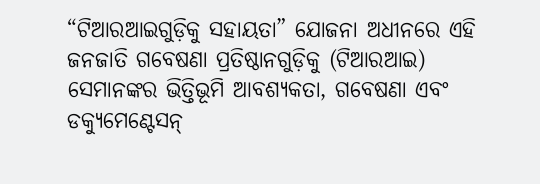“ଟିଆରଆଇଗୁଡ଼ିକୁ ସହାୟତା” ଯୋଜନା ଅଧୀନରେ ଏହି ଜନଜାତି ଗବେଷଣା ପ୍ରତିଷ୍ଠାନଗୁଡ଼ିକୁ (ଟିଆରଆଇ) ସେମାନଙ୍କର ଭିତ୍ତିଭୂମି ଆବଶ୍ୟକତା, ଗବେଷଣା ଏବଂ ଡକ୍ୟୁମେଣ୍ଟେସନ୍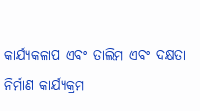କାର୍ଯ୍ୟକଳାପ ଏବଂ ତାଲିମ ଏବଂ ଦକ୍ଷତା ନିର୍ମାଣ କାର୍ଯ୍ୟକ୍ରମ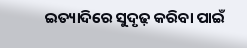ଇତ୍ୟାଦିରେ ସୁଦୃଢ଼ କରିବା ପାଇଁ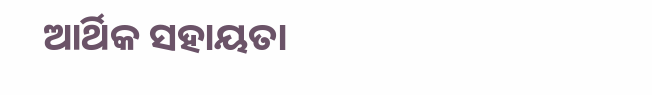ଆର୍ଥିକ ସହାୟତା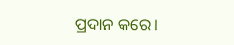ପ୍ରଦାନ କରେ।